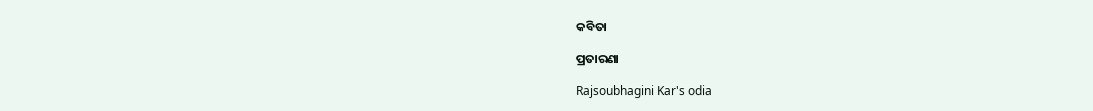କବିତା

ପ୍ରତାରଣା

Rajsoubhagini Kar's odia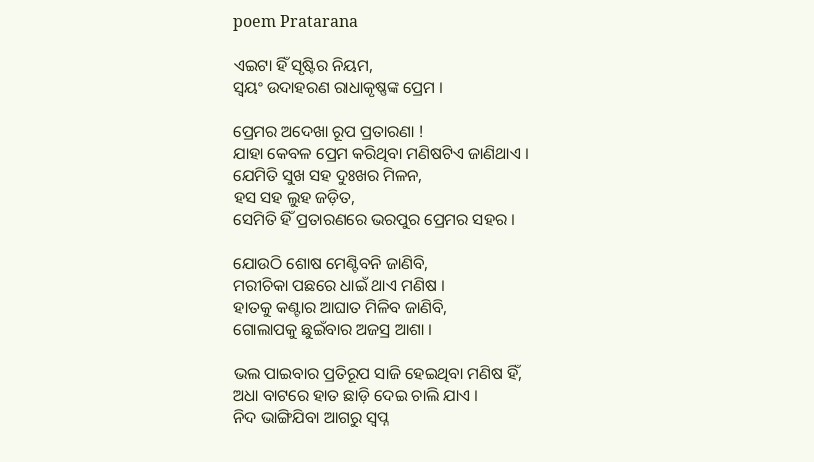poem Pratarana

ଏଇଟା ହିଁ ସୃଷ୍ଟିର ନିୟମ,
ସ୍ଵୟଂ ଉଦାହରଣ ରାଧାକୃଷ୍ଣଙ୍କ ପ୍ରେମ ।

ପ୍ରେମର ଅଦେଖା ରୂପ ପ୍ରତାରଣା !
ଯାହା କେବଳ ପ୍ରେମ କରିଥିବା ମଣିଷଟିଏ ଜାଣିଥାଏ ।
ଯେମିତି ସୁଖ ସହ ଦୁଃଖର ମିଳନ,
ହସ ସହ ଲୁହ ଜଡ଼ିତ,
ସେମିତି ହିଁ ପ୍ରତାରଣରେ ଭରପୁର ପ୍ରେମର ସହର ।

ଯୋଉଠି ଶୋଷ ମେଣ୍ଟିବନି ଜାଣିବି,
ମରୀଚିକା ପଛରେ ଧାଇଁ ଥାଏ ମଣିଷ ।
ହାତକୁ କଣ୍ଟାର ଆଘାତ ମିଳିବ ଜାଣିବି,
ଗୋଲାପକୁ ଛୁଇଁବାର ଅଜସ୍ର ଆଶା ।

ଭଲ ପାଇବାର ପ୍ରତିରୂପ ସାଜି ହେଇଥିବା ମଣିଷ ହିଁ,
ଅଧା ବାଟରେ ହାତ ଛାଡ଼ି ଦେଇ ଚାଲି ଯାଏ ।
ନିଦ ଭାଙ୍ଗିଯିବା ଆଗରୁ ସ୍ୱପ୍ନ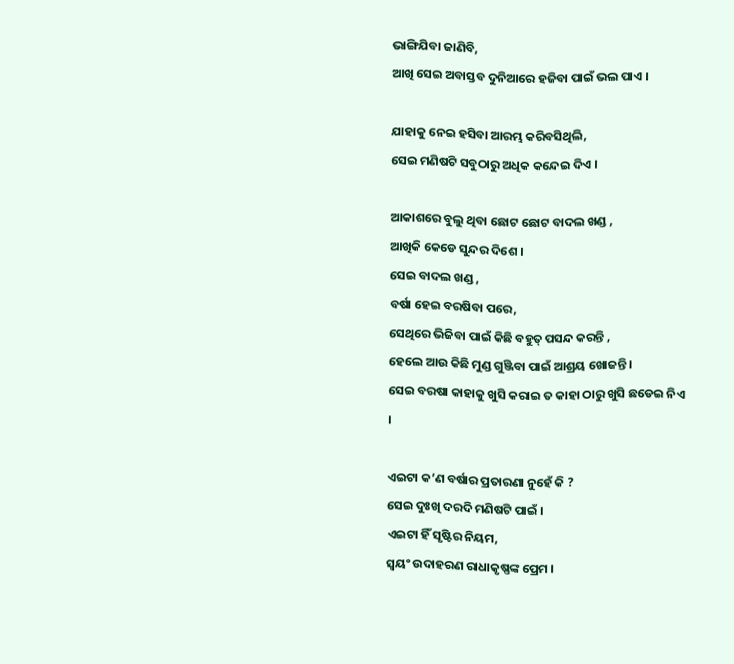ଭାଙ୍ଗିଯିବା ଜାଣିବି,
ଆଖି ସେଇ ଅବାସ୍ତବ ଦୁନିଆରେ ହଜିବା ପାଇଁ ଭଲ ପାଏ ।

ଯାହାକୁ ନେଇ ହସିବା ଆରମ୍ଭ କରିବସିଥିଲି,
ସେଇ ମଣିଷଟି ସବୁଠାରୁ ଅଧିକ କନ୍ଦେଇ ଦିଏ ।

ଆକାଶରେ ବୁଲୁ ଥିବା ଛୋଟ ଛୋଟ ବାଦଲ ଖଣ୍ଡ ,
ଆଖିକି କେଡେ ସୁନ୍ଦର ଦିଶେ ।
ସେଇ ବାଦଲ ଖଣ୍ଡ ,
ବର୍ଷା ହେଇ ବରଷିବା ପରେ,
ସେଥିରେ ଭିଜିବା ପାଇଁ କିଛି ବହୁତ୍ ପସନ୍ଦ କରନ୍ତି ,
ହେଲେ ଆଉ କିଛି ମୁଣ୍ଡ ଗୁଞ୍ଜିବା ପାଇଁ ଆଶ୍ରୟ ଖୋଜନ୍ତି ।
ସେଇ ବରଷା କାହାକୁ ଖୁସି କରାଇ ତ କାହା ଠାରୁ ଖୁସି ଛଡେଇ ନିଏ ।

ଏଇଟା କ’ଣ ବର୍ଷାର ପ୍ରତାରଣା ନୁହେଁ କି ?
ସେଇ ଦୁଃଖି ଦରଦି ମଣିଷଟି ପାଇଁ ।
ଏଇଟା ହିଁ ସୃଷ୍ଟିର ନିୟମ,
ସ୍ଵୟଂ ଉଦାହରଣ ରାଧାକୃଷ୍ଣଙ୍କ ପ୍ରେମ ।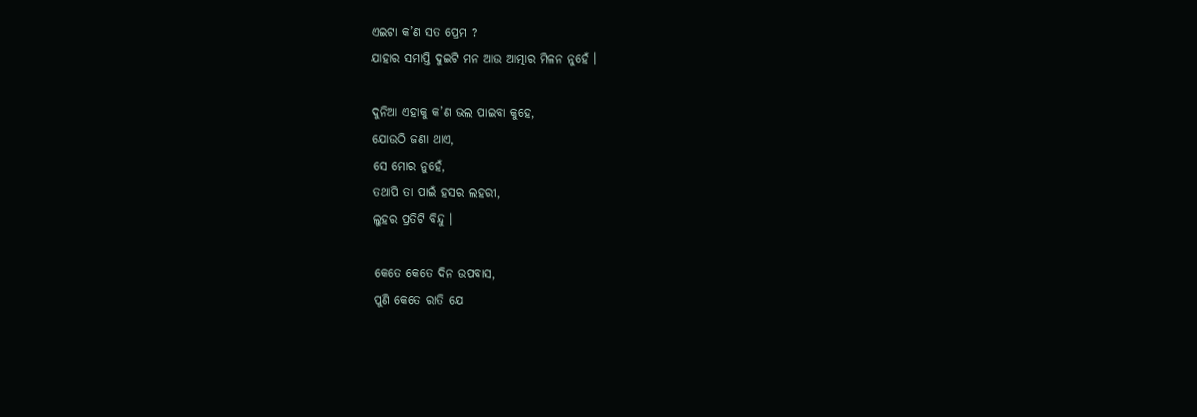ଏଇଟା କ’ଣ ସତ ପ୍ରେମ ?
ଯାହାର ସମାପ୍ତି ଦୁଇଟି ମନ ଆଉ ଆତ୍ମାର ମିଳନ ନୁହେଁ ।

ଦୁନିଆ ଏହାକୁ କ’ଣ ଭଲ ପାଇବା କୁହେ,
ଯୋଉଠି ଜଣା ଥାଏ,
ସେ ମୋର ନୁହେଁ,
ତଥାପି ତା ପାଇଁ ହସର ଲହରୀ,
ଲୁହର ପ୍ରତିଟି ବିନ୍ଦୁ ।

କେତେ କେତେ ଦିନ ଉପବାସ,
ପୁଣି କେତେ ରାତି ଯେ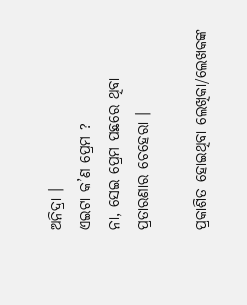ଅନିଦ୍ରା ।
ଏଇଟା କ’ଣ ପ୍ରେମ ?
ନା, ସେଇ ପ୍ରେମ ପଛରେ ଥିବା
ପ୍ରତାରଣାର ଚେହେରା ।

ପ୍ରକାଶିତ ହୋଇଥିବା ଲେଖିକା/ଲେଖକଙ୍କ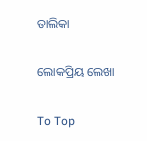ତାଲିକା

ଲୋକପ୍ରିୟ ଲେଖା

To Top